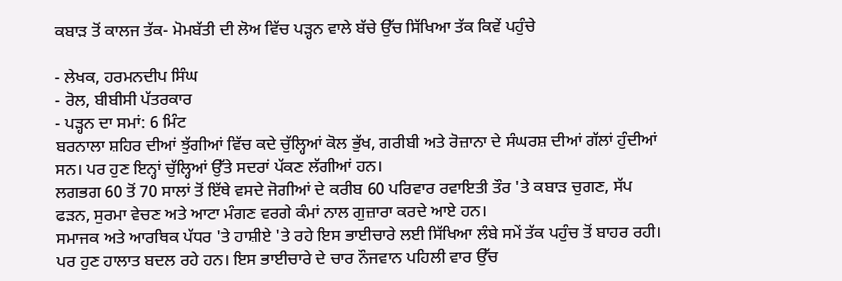ਕਬਾੜ ਤੋਂ ਕਾਲਜ ਤੱਕ- ਮੋਮਬੱਤੀ ਦੀ ਲੋਅ ਵਿੱਚ ਪੜ੍ਹਨ ਵਾਲੇ ਬੱਚੇ ਉੱਚ ਸਿੱਖਿਆ ਤੱਕ ਕਿਵੇਂ ਪਹੁੰਚੇ

- ਲੇਖਕ, ਹਰਮਨਦੀਪ ਸਿੰਘ
- ਰੋਲ, ਬੀਬੀਸੀ ਪੱਤਰਕਾਰ
- ਪੜ੍ਹਨ ਦਾ ਸਮਾਂ: 6 ਮਿੰਟ
ਬਰਨਾਲਾ ਸ਼ਹਿਰ ਦੀਆਂ ਝੁੱਗੀਆਂ ਵਿੱਚ ਕਦੇ ਚੁੱਲ੍ਹਿਆਂ ਕੋਲ ਭੁੱਖ, ਗਰੀਬੀ ਅਤੇ ਰੋਜ਼ਾਨਾ ਦੇ ਸੰਘਰਸ਼ ਦੀਆਂ ਗੱਲਾਂ ਹੁੰਦੀਆਂ ਸਨ। ਪਰ ਹੁਣ ਇਨ੍ਹਾਂ ਚੁੱਲ੍ਹਿਆਂ ਉੱਤੇ ਸਦਰਾਂ ਪੱਕਣ ਲੱਗੀਆਂ ਹਨ।
ਲਗਭਗ 60 ਤੋਂ 70 ਸਾਲਾਂ ਤੋਂ ਇੱਥੇ ਵਸਦੇ ਜੋਗੀਆਂ ਦੇ ਕਰੀਬ 60 ਪਰਿਵਾਰ ਰਵਾਇਤੀ ਤੌਰ 'ਤੇ ਕਬਾੜ ਚੁਗਣ, ਸੱਪ ਫੜਨ, ਸੁਰਮਾ ਵੇਚਣ ਅਤੇ ਆਟਾ ਮੰਗਣ ਵਰਗੇ ਕੰਮਾਂ ਨਾਲ ਗੁਜ਼ਾਰਾ ਕਰਦੇ ਆਏ ਹਨ।
ਸਮਾਜਕ ਅਤੇ ਆਰਥਿਕ ਪੱਧਰ 'ਤੇ ਹਾਸ਼ੀਏ 'ਤੇ ਰਹੇ ਇਸ ਭਾਈਚਾਰੇ ਲਈ ਸਿੱਖਿਆ ਲੰਬੇ ਸਮੇਂ ਤੱਕ ਪਹੁੰਚ ਤੋਂ ਬਾਹਰ ਰਹੀ।
ਪਰ ਹੁਣ ਹਾਲਾਤ ਬਦਲ ਰਹੇ ਹਨ। ਇਸ ਭਾਈਚਾਰੇ ਦੇ ਚਾਰ ਨੌਜਵਾਨ ਪਹਿਲੀ ਵਾਰ ਉੱਚ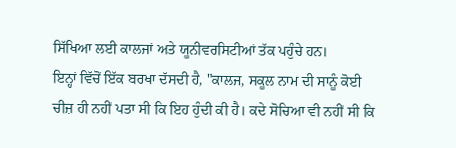ਸਿੱਖਿਆ ਲਈ ਕਾਲਜਾਂ ਅਤੇ ਯੂਨੀਵਰਸਿਟੀਆਂ ਤੱਕ ਪਹੁੰਚੇ ਹਨ।
ਇਨ੍ਹਾਂ ਵਿੱਚੋਂ ਇੱਕ ਬਰਖਾ ਦੱਸਦੀ ਹੈ, "ਕਾਲਜ, ਸਕੂਲ ਨਾਮ ਦੀ ਸਾਨੂੰ ਕੋਈ ਚੀਜ਼ ਹੀ ਨਹੀਂ ਪਤਾ ਸੀ ਕਿ ਇਹ ਹੁੰਦੀ ਕੀ ਹੈ। ਕਦੇ ਸੋਚਿਆ ਵੀ ਨਹੀਂ ਸੀ ਕਿ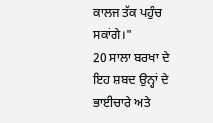ਕਾਲਜ ਤੱਕ ਪਹੁੰਚ ਸਕਾਂਗੇ।"
20 ਸਾਲਾ ਬਰਖਾ ਦੇ ਇਹ ਸ਼ਬਦ ਉਨ੍ਹਾਂ ਦੇ ਭਾਈਚਾਰੇ ਅਤੇ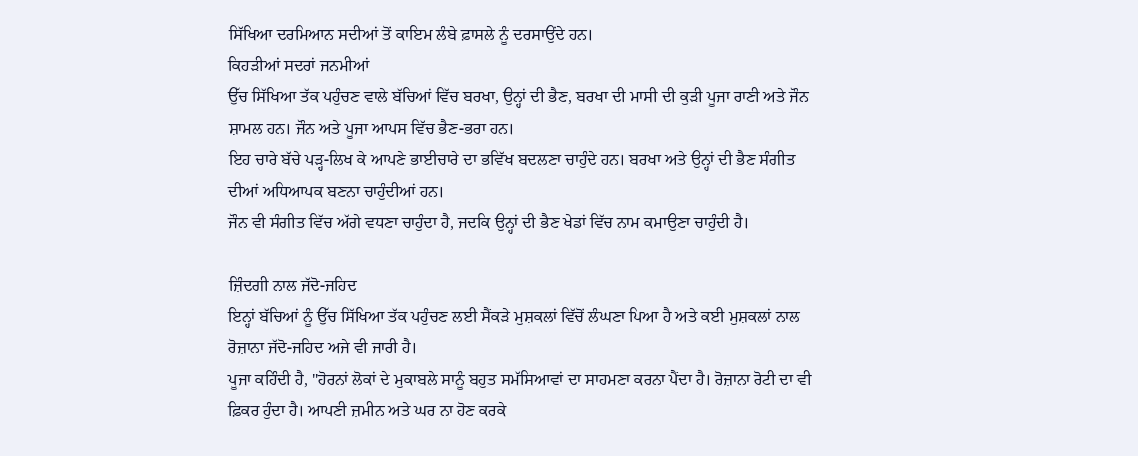ਸਿੱਖਿਆ ਦਰਮਿਆਨ ਸਦੀਆਂ ਤੋਂ ਕਾਇਮ ਲੰਬੇ ਫ਼ਾਸਲੇ ਨੂੰ ਦਰਸਾਉਂਦੇ ਹਨ।
ਕਿਹੜੀਆਂ ਸਦਰਾਂ ਜਨਮੀਆਂ
ਉੱਚ ਸਿੱਖਿਆ ਤੱਕ ਪਹੁੰਚਣ ਵਾਲੇ ਬੱਚਿਆਂ ਵਿੱਚ ਬਰਖਾ, ਉਨ੍ਹਾਂ ਦੀ ਭੈਣ, ਬਰਖਾ ਦੀ ਮਾਸੀ ਦੀ ਕੁੜੀ ਪੂਜਾ ਰਾਣੀ ਅਤੇ ਜੌਨ ਸ਼ਾਮਲ ਹਨ। ਜੌਨ ਅਤੇ ਪੂਜਾ ਆਪਸ ਵਿੱਚ ਭੈਣ-ਭਰਾ ਹਨ।
ਇਹ ਚਾਰੇ ਬੱਚੇ ਪੜ੍ਹ-ਲਿਖ ਕੇ ਆਪਣੇ ਭਾਈਚਾਰੇ ਦਾ ਭਵਿੱਖ ਬਦਲਣਾ ਚਾਹੁੰਦੇ ਹਨ। ਬਰਖਾ ਅਤੇ ਉਨ੍ਹਾਂ ਦੀ ਭੈਣ ਸੰਗੀਤ ਦੀਆਂ ਅਧਿਆਪਕ ਬਣਨਾ ਚਾਹੁੰਦੀਆਂ ਹਨ।
ਜੌਨ ਵੀ ਸੰਗੀਤ ਵਿੱਚ ਅੱਗੇ ਵਧਣਾ ਚਾਹੁੰਦਾ ਹੈ, ਜਦਕਿ ਉਨ੍ਹਾਂ ਦੀ ਭੈਣ ਖੇਡਾਂ ਵਿੱਚ ਨਾਮ ਕਮਾਉਣਾ ਚਾਹੁੰਦੀ ਹੈ।

ਜ਼ਿੰਦਗੀ ਨਾਲ ਜੱਦੋ-ਜਹਿਦ
ਇਨ੍ਹਾਂ ਬੱਚਿਆਂ ਨੂੰ ਉੱਚ ਸਿੱਖਿਆ ਤੱਕ ਪਹੁੰਚਣ ਲਈ ਸੈਂਕੜੇ ਮੁਸ਼ਕਲਾਂ ਵਿੱਚੋਂ ਲੰਘਣਾ ਪਿਆ ਹੈ ਅਤੇ ਕਈ ਮੁਸ਼ਕਲਾਂ ਨਾਲ ਰੋਜ਼ਾਨਾ ਜੱਦੋ-ਜਹਿਦ ਅਜੇ ਵੀ ਜਾਰੀ ਹੈ।
ਪੂਜਾ ਕਹਿੰਦੀ ਹੈ, "ਹੋਰਨਾਂ ਲੋਕਾਂ ਦੇ ਮੁਕਾਬਲੇ ਸਾਨੂੰ ਬਹੁਤ ਸਮੱਸਿਆਵਾਂ ਦਾ ਸਾਹਮਣਾ ਕਰਨਾ ਪੈਂਦਾ ਹੈ। ਰੋਜ਼ਾਨਾ ਰੋਟੀ ਦਾ ਵੀ ਫ਼ਿਕਰ ਹੁੰਦਾ ਹੈ। ਆਪਣੀ ਜ਼ਮੀਨ ਅਤੇ ਘਰ ਨਾ ਹੋਣ ਕਰਕੇ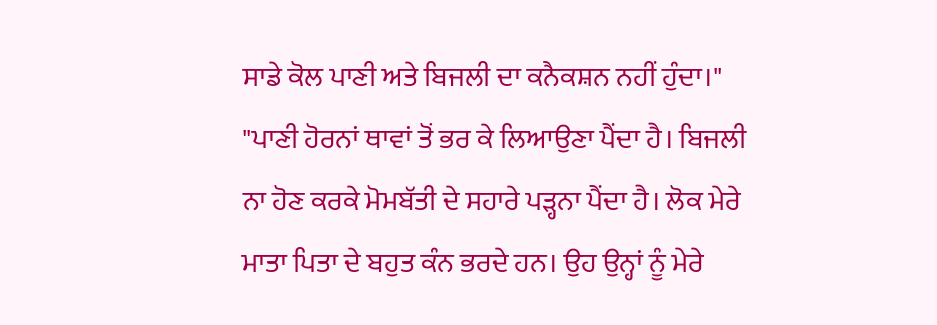ਸਾਡੇ ਕੋਲ ਪਾਣੀ ਅਤੇ ਬਿਜਲੀ ਦਾ ਕਨੈਕਸ਼ਨ ਨਹੀਂ ਹੁੰਦਾ।"
"ਪਾਣੀ ਹੋਰਨਾਂ ਥਾਵਾਂ ਤੋਂ ਭਰ ਕੇ ਲਿਆਉਣਾ ਪੈਂਦਾ ਹੈ। ਬਿਜਲੀ ਨਾ ਹੋਣ ਕਰਕੇ ਮੋਮਬੱਤੀ ਦੇ ਸਹਾਰੇ ਪੜ੍ਹਨਾ ਪੈਂਦਾ ਹੈ। ਲੋਕ ਮੇਰੇ ਮਾਤਾ ਪਿਤਾ ਦੇ ਬਹੁਤ ਕੰਨ ਭਰਦੇ ਹਨ। ਉਹ ਉਨ੍ਹਾਂ ਨੂੰ ਮੇਰੇ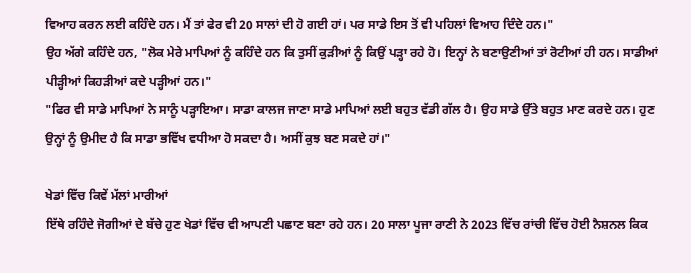ਵਿਆਹ ਕਰਨ ਲਈ ਕਹਿੰਦੇ ਹਨ। ਮੈਂ ਤਾਂ ਫੇਰ ਵੀ 20 ਸਾਲਾਂ ਦੀ ਹੋ ਗਈ ਹਾਂ। ਪਰ ਸਾਡੇ ਇਸ ਤੋਂ ਵੀ ਪਹਿਲਾਂ ਵਿਆਹ ਦਿੰਦੇ ਹਨ।"
ਉਹ ਅੱਗੇ ਕਹਿੰਦੇ ਹਨ, "ਲੋਕ ਮੇਰੇ ਮਾਪਿਆਂ ਨੂੰ ਕਹਿੰਦੇ ਹਨ ਕਿ ਤੁਸੀਂ ਕੁੜੀਆਂ ਨੂੰ ਕਿਉਂ ਪੜ੍ਹਾ ਰਹੇ ਹੋ। ਇਨ੍ਹਾਂ ਨੇ ਬਣਾਉਣੀਆਂ ਤਾਂ ਰੋਟੀਆਂ ਹੀ ਹਨ। ਸਾਡੀਆਂ ਪੀੜ੍ਹੀਆਂ ਕਿਹੜੀਆਂ ਕਦੇ ਪੜ੍ਹੀਆਂ ਹਨ।"
"ਫਿਰ ਵੀ ਸਾਡੇ ਮਾਪਿਆਂ ਨੇ ਸਾਨੂੰ ਪੜ੍ਹਾਇਆ। ਸਾਡਾ ਕਾਲਜ ਜਾਣਾ ਸਾਡੇ ਮਾਪਿਆਂ ਲਈ ਬਹੁਤ ਵੱਡੀ ਗੱਲ ਹੈ। ਉਹ ਸਾਡੇ ਉੱਤੇ ਬਹੁਤ ਮਾਣ ਕਰਦੇ ਹਨ। ਹੁਣ ਉਨ੍ਹਾਂ ਨੂੰ ਉਮੀਦ ਹੈ ਕਿ ਸਾਡਾ ਭਵਿੱਖ ਵਧੀਆ ਹੋ ਸਕਦਾ ਹੈ। ਅਸੀਂ ਕੁਝ ਬਣ ਸਕਦੇ ਹਾਂ।"

ਖੇਡਾਂ ਵਿੱਚ ਕਿਵੇਂ ਮੱਲਾਂ ਮਾਰੀਆਂ
ਇੱਥੇ ਰਹਿੰਦੇ ਜੋਗੀਆਂ ਦੇ ਬੱਚੇ ਹੁਣ ਖੇਡਾਂ ਵਿੱਚ ਵੀ ਆਪਣੀ ਪਛਾਣ ਬਣਾ ਰਹੇ ਹਨ। 20 ਸਾਲਾ ਪੂਜਾ ਰਾਣੀ ਨੇ 2023 ਵਿੱਚ ਰਾਂਚੀ ਵਿੱਚ ਹੋਈ ਨੈਸ਼ਨਲ ਕਿਕ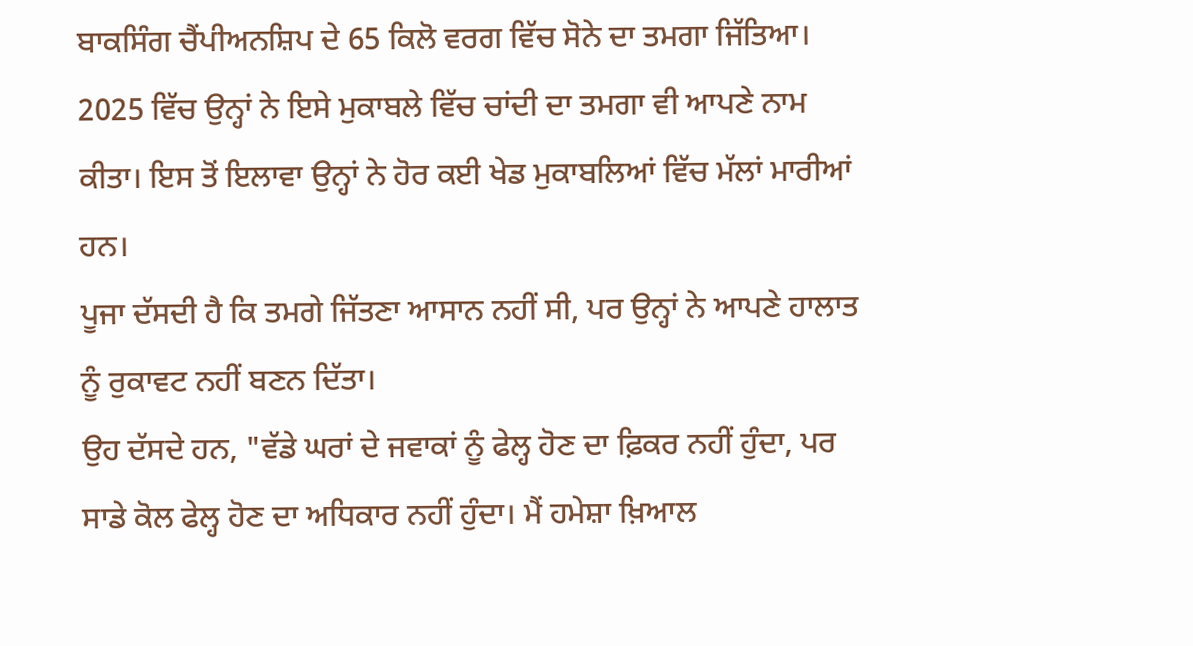ਬਾਕਸਿੰਗ ਚੈਂਪੀਅਨਸ਼ਿਪ ਦੇ 65 ਕਿਲੋ ਵਰਗ ਵਿੱਚ ਸੋਨੇ ਦਾ ਤਮਗਾ ਜਿੱਤਿਆ।
2025 ਵਿੱਚ ਉਨ੍ਹਾਂ ਨੇ ਇਸੇ ਮੁਕਾਬਲੇ ਵਿੱਚ ਚਾਂਦੀ ਦਾ ਤਮਗਾ ਵੀ ਆਪਣੇ ਨਾਮ ਕੀਤਾ। ਇਸ ਤੋਂ ਇਲਾਵਾ ਉਨ੍ਹਾਂ ਨੇ ਹੋਰ ਕਈ ਖੇਡ ਮੁਕਾਬਲਿਆਂ ਵਿੱਚ ਮੱਲਾਂ ਮਾਰੀਆਂ ਹਨ।
ਪੂਜਾ ਦੱਸਦੀ ਹੈ ਕਿ ਤਮਗੇ ਜਿੱਤਣਾ ਆਸਾਨ ਨਹੀਂ ਸੀ, ਪਰ ਉਨ੍ਹਾਂ ਨੇ ਆਪਣੇ ਹਾਲਾਤ ਨੂੰ ਰੁਕਾਵਟ ਨਹੀਂ ਬਣਨ ਦਿੱਤਾ।
ਉਹ ਦੱਸਦੇ ਹਨ, "ਵੱਡੇ ਘਰਾਂ ਦੇ ਜਵਾਕਾਂ ਨੂੰ ਫੇਲ੍ਹ ਹੋਣ ਦਾ ਫ਼ਿਕਰ ਨਹੀਂ ਹੁੰਦਾ, ਪਰ ਸਾਡੇ ਕੋਲ ਫੇਲ੍ਹ ਹੋਣ ਦਾ ਅਧਿਕਾਰ ਨਹੀਂ ਹੁੰਦਾ। ਮੈਂ ਹਮੇਸ਼ਾ ਖ਼ਿਆਲ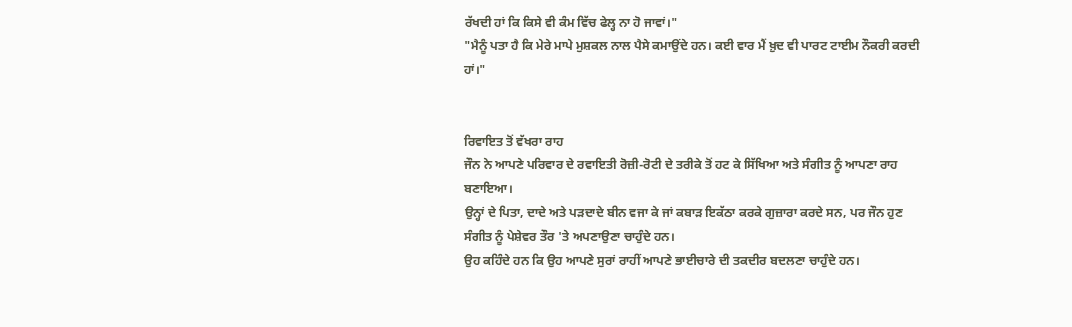ਰੱਖਦੀ ਹਾਂ ਕਿ ਕਿਸੇ ਵੀ ਕੰਮ ਵਿੱਚ ਫੇਲ੍ਹ ਨਾ ਹੋ ਜਾਵਾਂ।"
"ਮੈਨੂੰ ਪਤਾ ਹੈ ਕਿ ਮੇਰੇ ਮਾਪੇ ਮੁਸ਼ਕਲ ਨਾਲ ਪੈਸੇ ਕਮਾਉਂਦੇ ਹਨ। ਕਈ ਵਾਰ ਮੈਂ ਖ਼ੁਦ ਵੀ ਪਾਰਟ ਟਾਈਮ ਨੌਕਰੀ ਕਰਦੀ ਹਾਂ।"


ਰਿਵਾਇਤ ਤੋਂ ਵੱਖਰਾ ਰਾਹ
ਜੌਨ ਨੇ ਆਪਣੇ ਪਰਿਵਾਰ ਦੇ ਰਵਾਇਤੀ ਰੋਜ਼ੀ-ਰੋਟੀ ਦੇ ਤਰੀਕੇ ਤੋਂ ਹਟ ਕੇ ਸਿੱਖਿਆ ਅਤੇ ਸੰਗੀਤ ਨੂੰ ਆਪਣਾ ਰਾਹ ਬਣਾਇਆ।
ਉਨ੍ਹਾਂ ਦੇ ਪਿਤਾ, ਦਾਦੇ ਅਤੇ ਪੜਦਾਦੇ ਬੀਨ ਵਜਾ ਕੇ ਜਾਂ ਕਬਾੜ ਇਕੱਠਾ ਕਰਕੇ ਗੁਜ਼ਾਰਾ ਕਰਦੇ ਸਨ, ਪਰ ਜੌਨ ਹੁਣ ਸੰਗੀਤ ਨੂੰ ਪੇਸ਼ੇਵਰ ਤੌਰ 'ਤੇ ਅਪਣਾਉਣਾ ਚਾਹੁੰਦੇ ਹਨ।
ਉਹ ਕਹਿੰਦੇ ਹਨ ਕਿ ਉਹ ਆਪਣੇ ਸੁਰਾਂ ਰਾਹੀਂ ਆਪਣੇ ਭਾਈਚਾਰੇ ਦੀ ਤਕਦੀਰ ਬਦਲਣਾ ਚਾਹੁੰਦੇ ਹਨ।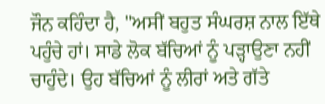ਜੌਨ ਕਹਿੰਦਾ ਹੈ, "ਅਸੀਂ ਬਹੁਤ ਸੰਘਰਸ਼ ਨਾਲ ਇੱਥੇ ਪਹੁੰਚੇ ਹਾਂ। ਸਾਡੇ ਲੋਕ ਬੱਚਿਆਂ ਨੂੰ ਪੜ੍ਹਾਉਣਾ ਨਹੀਂ ਚਾਹੁੰਦੇ। ਉਹ ਬੱਚਿਆਂ ਨੂੰ ਲੀਰਾਂ ਅਤੇ ਗੱਤੇ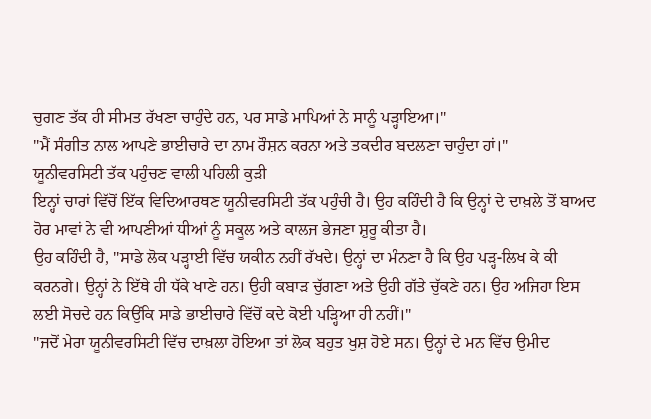ਚੁਗਣ ਤੱਕ ਹੀ ਸੀਮਤ ਰੱਖਣਾ ਚਾਹੁੰਦੇ ਹਨ, ਪਰ ਸਾਡੇ ਮਾਪਿਆਂ ਨੇ ਸਾਨੂੰ ਪੜ੍ਹਾਇਆ।"
"ਮੈਂ ਸੰਗੀਤ ਨਾਲ ਆਪਣੇ ਭਾਈਚਾਰੇ ਦਾ ਨਾਮ ਰੌਸ਼ਨ ਕਰਨਾ ਅਤੇ ਤਕਦੀਰ ਬਦਲਣਾ ਚਾਹੁੰਦਾ ਹਾਂ।"
ਯੂਨੀਵਰਸਿਟੀ ਤੱਕ ਪਹੁੰਚਣ ਵਾਲੀ ਪਹਿਲੀ ਕੁੜੀ
ਇਨ੍ਹਾਂ ਚਾਰਾਂ ਵਿੱਚੋਂ ਇੱਕ ਵਿਦਿਆਰਥਣ ਯੂਨੀਵਰਸਿਟੀ ਤੱਕ ਪਹੁੰਚੀ ਹੈ। ਉਹ ਕਹਿੰਦੀ ਹੈ ਕਿ ਉਨ੍ਹਾਂ ਦੇ ਦਾਖ਼ਲੇ ਤੋਂ ਬਾਅਦ ਹੋਰ ਮਾਵਾਂ ਨੇ ਵੀ ਆਪਣੀਆਂ ਧੀਆਂ ਨੂੰ ਸਕੂਲ ਅਤੇ ਕਾਲਜ ਭੇਜਣਾ ਸ਼ੁਰੂ ਕੀਤਾ ਹੈ।
ਉਹ ਕਹਿੰਦੀ ਹੈ, "ਸਾਡੇ ਲੋਕ ਪੜ੍ਹਾਈ ਵਿੱਚ ਯਕੀਨ ਨਹੀਂ ਰੱਖਦੇ। ਉਨ੍ਹਾਂ ਦਾ ਮੰਨਣਾ ਹੈ ਕਿ ਉਹ ਪੜ੍ਹ-ਲਿਖ ਕੇ ਕੀ ਕਰਨਗੇ। ਉਨ੍ਹਾਂ ਨੇ ਇੱਥੇ ਹੀ ਧੱਕੇ ਖਾਣੇ ਹਨ। ਉਹੀ ਕਬਾੜ ਚੁੱਗਣਾ ਅਤੇ ਉਹੀ ਗੱਤੇ ਚੁੱਕਣੇ ਹਨ। ਉਹ ਅਜਿਹਾ ਇਸ ਲਈ ਸੋਚਦੇ ਹਨ ਕਿਉਂਕਿ ਸਾਡੇ ਭਾਈਚਾਰੇ ਵਿੱਚੋਂ ਕਦੇ ਕੋਈ ਪੜ੍ਹਿਆ ਹੀ ਨਹੀਂ।"
"ਜਦੋਂ ਮੇਰਾ ਯੂਨੀਵਰਸਿਟੀ ਵਿੱਚ ਦਾਖ਼ਲਾ ਹੋਇਆ ਤਾਂ ਲੋਕ ਬਹੁਤ ਖੁਸ਼ ਹੋਏ ਸਨ। ਉਨ੍ਹਾਂ ਦੇ ਮਨ ਵਿੱਚ ਉਮੀਦ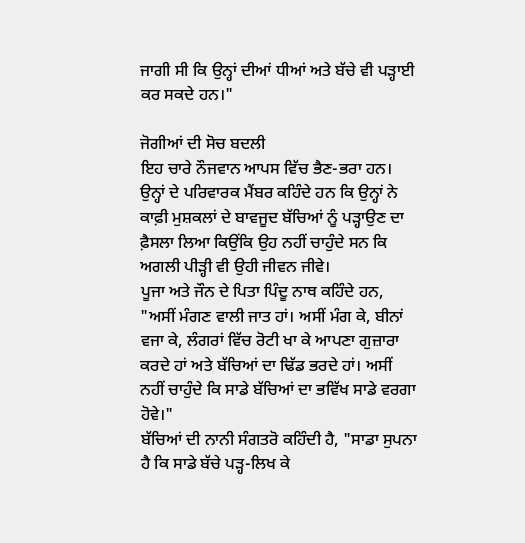ਜਾਗੀ ਸੀ ਕਿ ਉਨ੍ਹਾਂ ਦੀਆਂ ਧੀਆਂ ਅਤੇ ਬੱਚੇ ਵੀ ਪੜ੍ਹਾਈ ਕਰ ਸਕਦੇ ਹਨ।"

ਜੋਗੀਆਂ ਦੀ ਸੋਚ ਬਦਲੀ
ਇਹ ਚਾਰੇ ਨੌਜਵਾਨ ਆਪਸ ਵਿੱਚ ਭੈਣ-ਭਰਾ ਹਨ। ਉਨ੍ਹਾਂ ਦੇ ਪਰਿਵਾਰਕ ਮੈਂਬਰ ਕਹਿੰਦੇ ਹਨ ਕਿ ਉਨ੍ਹਾਂ ਨੇ ਕਾਫ਼ੀ ਮੁਸ਼ਕਲਾਂ ਦੇ ਬਾਵਜੂਦ ਬੱਚਿਆਂ ਨੂੰ ਪੜ੍ਹਾਉਣ ਦਾ ਫ਼ੈਸਲਾ ਲਿਆ ਕਿਉਂਕਿ ਉਹ ਨਹੀਂ ਚਾਹੁੰਦੇ ਸਨ ਕਿ ਅਗਲੀ ਪੀੜ੍ਹੀ ਵੀ ਉਹੀ ਜੀਵਨ ਜੀਵੇ।
ਪੂਜਾ ਅਤੇ ਜੌਨ ਦੇ ਪਿਤਾ ਪਿੰਦੂ ਨਾਥ ਕਹਿੰਦੇ ਹਨ, "ਅਸੀਂ ਮੰਗਣ ਵਾਲੀ ਜਾਤ ਹਾਂ। ਅਸੀਂ ਮੰਗ ਕੇ, ਬੀਨਾਂ ਵਜਾ ਕੇ, ਲੰਗਰਾਂ ਵਿੱਚ ਰੋਟੀ ਖਾ ਕੇ ਆਪਣਾ ਗੁਜ਼ਾਰਾ ਕਰਦੇ ਹਾਂ ਅਤੇ ਬੱਚਿਆਂ ਦਾ ਢਿੱਡ ਭਰਦੇ ਹਾਂ। ਅਸੀਂ ਨਹੀਂ ਚਾਹੁੰਦੇ ਕਿ ਸਾਡੇ ਬੱਚਿਆਂ ਦਾ ਭਵਿੱਖ ਸਾਡੇ ਵਰਗਾ ਹੋਵੇ।"
ਬੱਚਿਆਂ ਦੀ ਨਾਨੀ ਸੰਗਤਰੋ ਕਹਿੰਦੀ ਹੈ, "ਸਾਡਾ ਸੁਪਨਾ ਹੈ ਕਿ ਸਾਡੇ ਬੱਚੇ ਪੜ੍ਹ-ਲਿਖ ਕੇ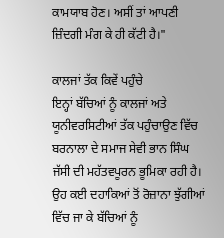ਕਾਮਯਾਬ ਹੋਣ। ਅਸੀਂ ਤਾਂ ਆਪਣੀ ਜ਼ਿੰਦਗੀ ਮੰਗ ਕੇ ਹੀ ਕੱਟੀ ਹੈ।"

ਕਾਲਜਾਂ ਤੱਕ ਕਿਵੇਂ ਪਹੁੰਚੇ
ਇਨ੍ਹਾਂ ਬੱਚਿਆਂ ਨੂੰ ਕਾਲਜਾਂ ਅਤੇ ਯੂਨੀਵਰਸਿਟੀਆਂ ਤੱਕ ਪਹੁੰਚਾਉਣ ਵਿੱਚ ਬਰਨਾਲਾ ਦੇ ਸਮਾਜ ਸੇਵੀ ਭਾਨ ਸਿੰਘ ਜੱਸੀ ਦੀ ਮਹੱਤਵਪੂਰਨ ਭੂਮਿਕਾ ਰਹੀ ਹੈ। ਉਹ ਕਈ ਦਹਾਕਿਆਂ ਤੋਂ ਰੋਜ਼ਾਨਾ ਝੁੱਗੀਆਂ ਵਿੱਚ ਜਾ ਕੇ ਬੱਚਿਆਂ ਨੂੰ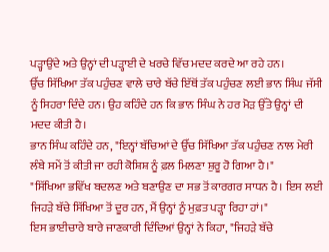ਪੜ੍ਹਾਉਂਦੇ ਅਤੇ ਉਨ੍ਹਾਂ ਦੀ ਪੜ੍ਹਾਈ ਦੇ ਖਰਚੇ ਵਿੱਚ ਮਦਦ ਕਰਦੇ ਆ ਰਹੇ ਹਨ।
ਉੱਚ ਸਿੱਖਿਆ ਤੱਕ ਪਹੁੰਚਣ ਵਾਲੇ ਚਾਰੇ ਬੱਚੇ ਇੱਥੋਂ ਤੱਕ ਪਹੁੰਚਣ ਲਈ ਭਾਨ ਸਿੰਘ ਜੱਸੀ ਨੂੰ ਸਿਹਰਾ ਦਿੰਦੇ ਹਨ। ਉਹ ਕਹਿੰਦੇ ਹਨ ਕਿ ਭਾਨ ਸਿੰਘ ਨੇ ਹਰ ਮੋੜ ਉੱਤੇ ਉਨ੍ਹਾਂ ਦੀ ਮਦਦ ਕੀਤੀ ਹੈ।
ਭਾਨ ਸਿੰਘ ਕਹਿੰਦੇ ਹਨ, "ਇਨ੍ਹਾਂ ਬੱਚਿਆਂ ਦੇ ਉੱਚ ਸਿੱਖਿਆ ਤੱਕ ਪਹੁੰਚਣ ਨਾਲ ਮੇਰੀ ਲੰਬੇ ਸਮੇਂ ਤੋਂ ਕੀਤੀ ਜਾ ਰਹੀ ਕੋਸ਼ਿਸ਼ ਨੂੰ ਫ਼ਲ ਮਿਲਣਾ ਸ਼ੁਰੂ ਹੋ ਗਿਆ ਹੈ।"
"ਸਿੱਖਿਆ ਭਵਿੱਖ ਬਦਲਣ ਅਤੇ ਬਣਾਉਣ ਦਾ ਸਭ ਤੋਂ ਕਾਰਗਰ ਸਾਧਨ ਹੈ। ਇਸ ਲਈ ਜਿਹੜੇ ਬੱਚੇ ਸਿੱਖਿਆ ਤੋਂ ਦੂਰ ਹਨ, ਮੈਂ ਉਨ੍ਹਾਂ ਨੂੰ ਮੁਫ਼ਤ ਪੜ੍ਹਾ ਰਿਹਾ ਹਾਂ।"
ਇਸ ਭਾਈਚਾਰੇ ਬਾਰੇ ਜਾਣਕਾਰੀ ਦਿੰਦਿਆਂ ਉਨ੍ਹਾਂ ਨੇ ਕਿਹਾ, "ਜਿਹੜੇ ਬੱਚੇ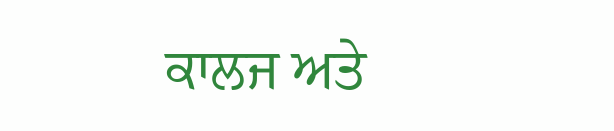ਕਾਲਜ ਅਤੇ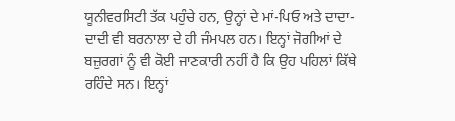ਯੂਨੀਵਰਸਿਟੀ ਤੱਕ ਪਹੁੰਚੇ ਹਨ, ਉਨ੍ਹਾਂ ਦੇ ਮਾਂ-ਪਿਓ ਅਤੇ ਦਾਦਾ-ਦਾਦੀ ਵੀ ਬਰਨਾਲਾ ਦੇ ਹੀ ਜੰਮਪਲ ਹਨ। ਇਨ੍ਹਾਂ ਜੋਗੀਆਂ ਦੇ ਬਜ਼ੁਰਗਾਂ ਨੂੰ ਵੀ ਕੋਈ ਜਾਣਕਾਰੀ ਨਹੀਂ ਹੈ ਕਿ ਉਹ ਪਹਿਲਾਂ ਕਿੱਥੇ ਰਹਿੰਦੇ ਸਨ। ਇਨ੍ਹਾਂ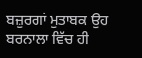ਬਜ਼ੁਰਗਾਂ ਮੁਤਾਬਕ ਉਹ ਬਰਨਾਲਾ ਵਿੱਚ ਹੀ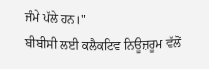ਜੰਮੇ ਪੱਲੇ ਹਨ।"
ਬੀਬੀਸੀ ਲਈ ਕਲੈਕਟਿਵ ਨਿਊਜ਼ਰੂਮ ਵੱਲੋਂ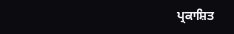ਪ੍ਰਕਾਸ਼ਿਤ